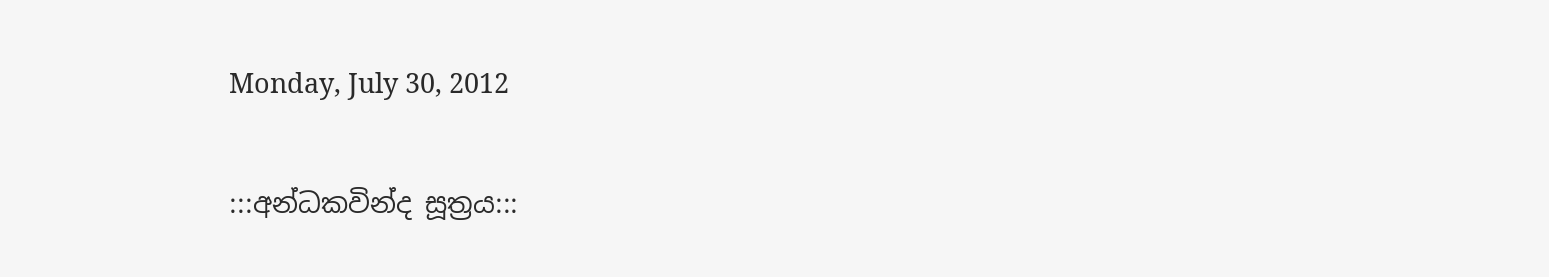Monday, July 30, 2012

:::අන්ධකවින්ද සූත්‍රය:::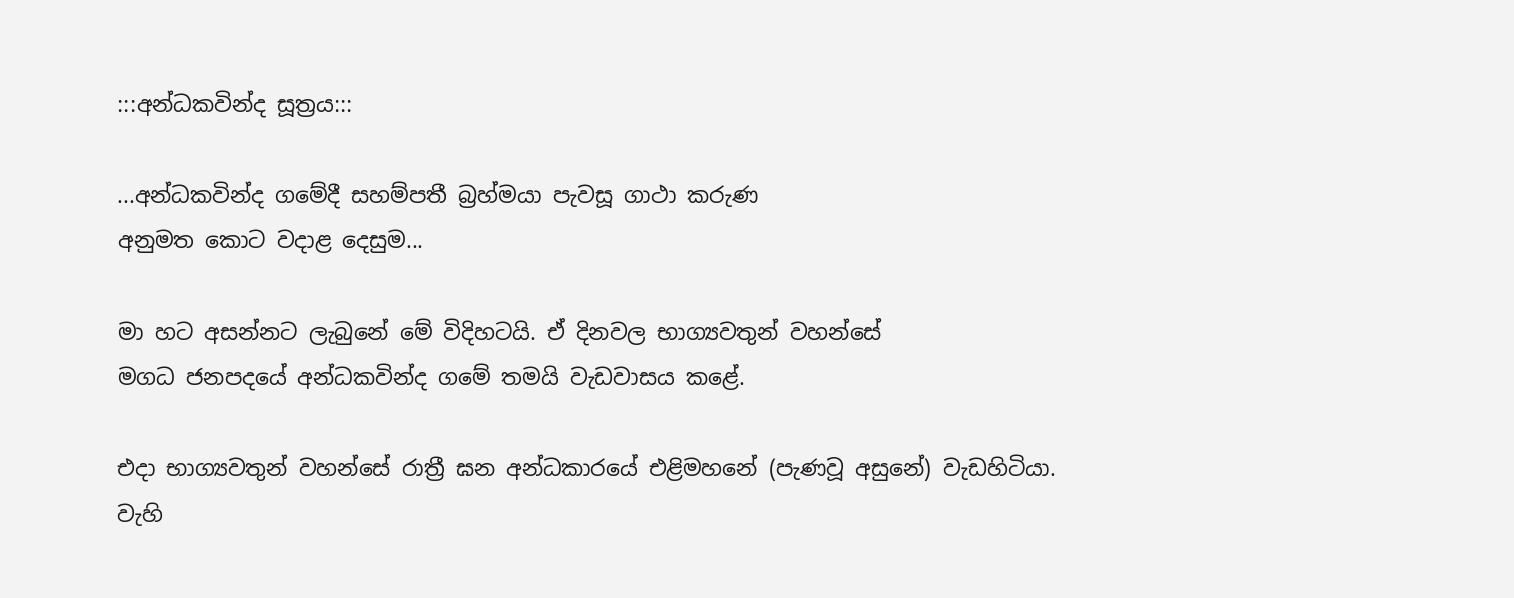:::අන්ධකවින්ද සූත්‍රය:::

...අන්ධකවින්ද ගමේදී සහම්පතී බ්‍රහ්මයා පැවසූ ගාථා කරුණ
අනුමත කොට වදාළ දෙසුම...

මා හට අසන්නට ලැබුනේ මේ විදිහටයි. ඒ දිනවල භාග්‍යවතුන් වහන්සේ
මගධ ජනපදයේ අන්ධකවින්ද ගමේ තමයි වැඩවාසය කළේ.

එදා භාග්‍යවතුන් වහන්සේ රාත්‍රී ඝන අන්ධකාරයේ එළිමහනේ (පැණවූ අසුනේ) වැඩහිටියා.
වැහි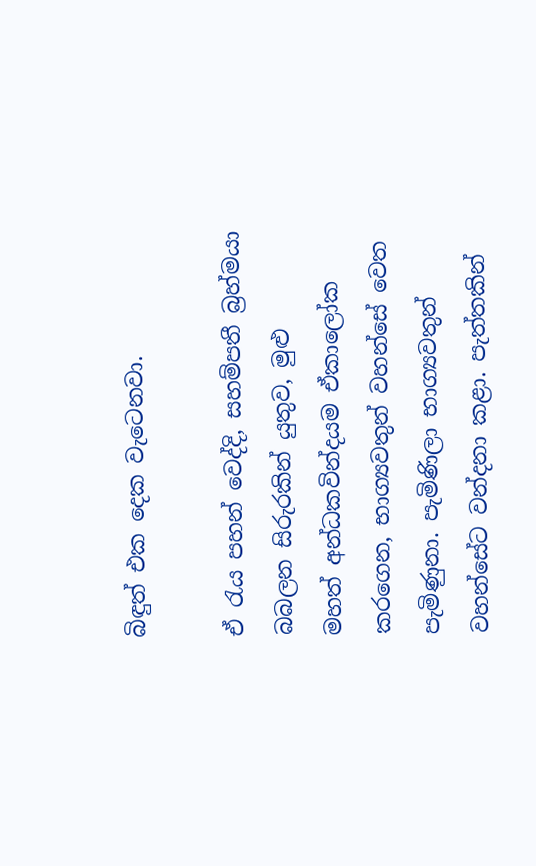බිඳුත් එක දෙක වැටෙනවා.

ඒ රැය පහන් වෙද්දි, සහම්පතී බ්‍රහ්මයා බබලන සිරුරකින් යුතුව, මුළු
මහත් අන්ධකවින්දයම ඒකාලෝක කරගෙන, භාග්‍යවතුන් වහන්සේ වෙත
පැමිණුනා. පැමිණිලා භාග්‍යවතුන් වහන්සේට වන්දනා කළා. පැත්තකින්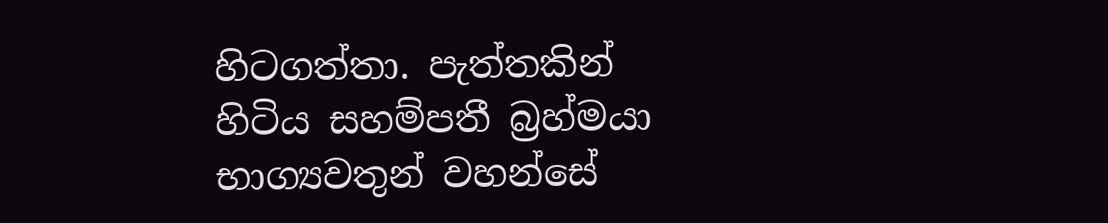හිටගත්තා. පැත්තකින් හිටිය සහම්පතී බ්‍රහ්මයා භාග්‍යවතුන් වහන්සේ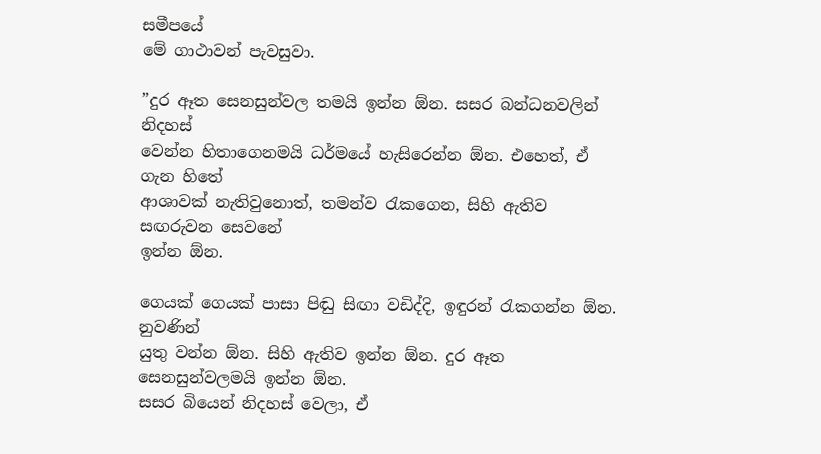සමීපයේ
මේ ගාථාවන් පැවසුවා.

”දුර ඈත සෙනසුන්වල තමයි ඉන්න ඕන. සසර බන්ධනවලින් නිදහස්
වෙන්න හිතාගෙනමයි ධර්මයේ හැසිරෙන්න ඕන. එහෙත්, ඒ ගැන හිතේ
ආශාවක් නැතිවුනොත්, තමන්ව රැකගෙන, සිහි ඇතිව සඟරුවන සෙවනේ
ඉන්න ඕන.

ගෙයක් ගෙයක් පාසා පිඬු සිඟා වඩිද්දි, ඉඳුරන් රැකගන්න ඕන. නුවණින්
යුතු වන්න ඕන. සිහි ඇතිව ඉන්න ඕන. දුර ඈත සෙනසුන්වලමයි ඉන්න ඕන.
සසර බියෙන් නිදහස් වෙලා, ඒ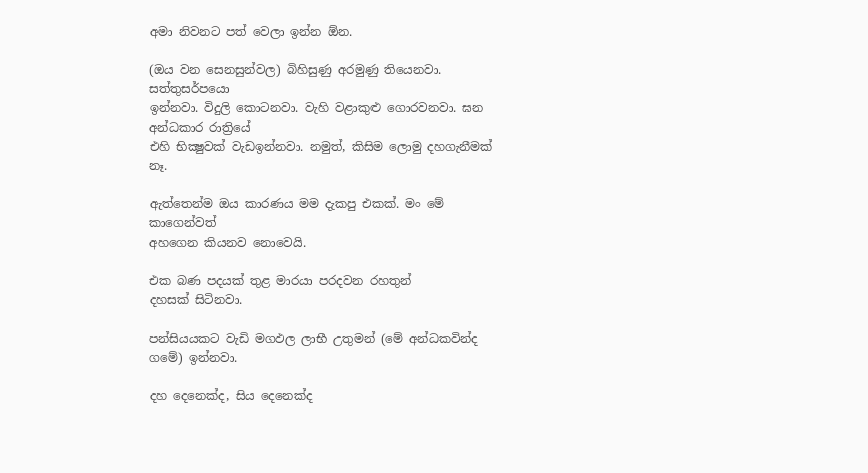අමා නිවනට පත් වෙලා ඉන්න ඕන.

(ඔය වන සෙනසුන්වල) බිහිසුණු අරමුණු තියෙනවා. සත්තුසර්පයො
ඉන්නවා. විදුලි කොටනවා. වැහි වළාකුළු ගොරවනවා. ඝන අන්ධකාර රාත්‍රියේ
එහි භික්‍ෂුවක් වැඩඉන්නවා. නමුත්, කිසිම ලොමු දහගැනීමක් නෑ.

ඇත්තෙන්ම ඔය කාරණය මම දැකපු එකක්. මං මේ කාගෙන්වත්
අහගෙන කියනව නොවෙයි.

එක බණ පදයක් තුළ මාරයා පරදවන රහතුන්
දහසක් සිටිනවා.

පන්සියයකට වැඩි මගඵල ලාභී උතුමන් (මේ අන්ධකවින්ද ගමේ) ඉන්නවා.

දහ දෙනෙක්ද, සිය දෙනෙක්ද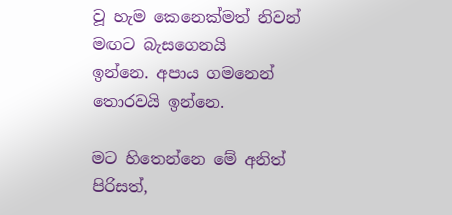වූ හැම කෙනෙක්මත් නිවන් මඟට බැසගෙනයි
ඉන්නෙ. අපාය ගමනෙන් තොරවයි ඉන්නෙ.

මට හිතෙන්නෙ මේ අනිත් පිරිසත්,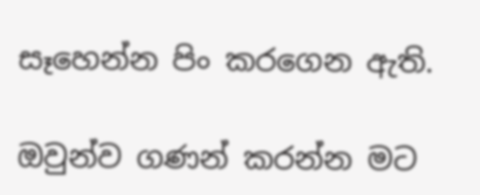සෑහෙන්න පිං කරගෙන ඇති.

ඔවුන්ව ගණන් කරන්න මට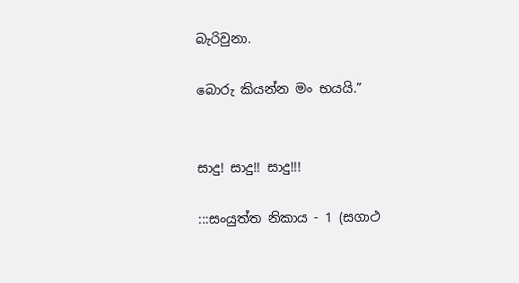බැරිවුනා.

බොරු කියන්න මං භයයි.”


සාදු! සාදු!! සාදු!!!

:::සංයුත්ත නිකාය - 1 (සගාථ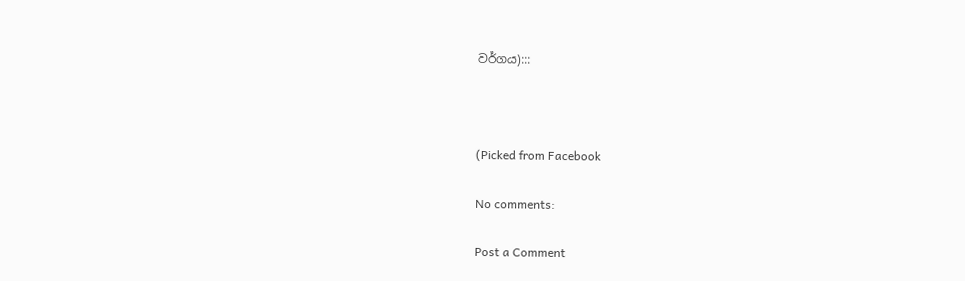වර්ගය):::



(Picked from Facebook

No comments:

Post a Comment